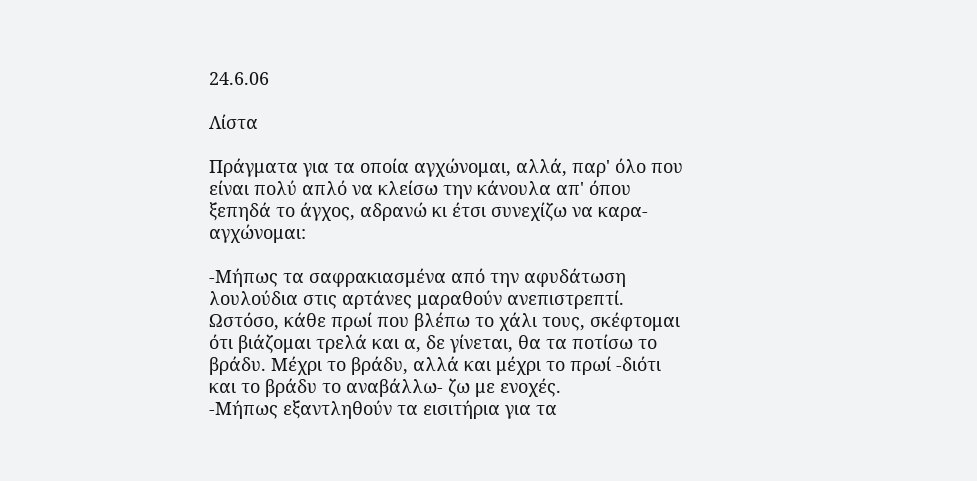24.6.06

Λίστα

Πράγματα για τα οποία αγχώνομαι, αλλά, παρ' όλο που είναι πολύ απλό να κλείσω την κάνουλα απ' όπου ξεπηδά το άγχος, αδρανώ κι έτσι συνεχίζω να καρα-αγχώνομαι:

-Μήπως τα σαφρακιασμένα από την αφυδάτωση λουλούδια στις αρτάνες μαραθούν ανεπιστρεπτί. Ωστόσο, κάθε πρωί που βλέπω το χάλι τους, σκέφτομαι ότι βιάζομαι τρελά και α, δε γίνεται, θα τα ποτίσω το βράδυ. Μέχρι το βράδυ, αλλά και μέχρι το πρωί -διότι και το βράδυ το αναβάλλω- ζω με ενοχές.
-Μήπως εξαντληθούν τα εισιτήρια για τα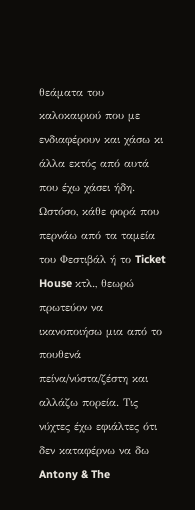θεάματα του καλοκαιριού που με ενδιαφέρουν και χάσω κι άλλα εκτός από αυτά που έχω χάσει ήδη. Ωστόσο, κάθε φορά που περνάω από τα ταμεία του Φεστιβάλ ή το Ticket House κτλ., θεωρώ πρωτεύον να ικανοποιήσω μια από το πουθενά πείνα/νύστα/ζέστη και αλλάζω πορεία. Τις νύχτες έχω εφιάλτες ότι δεν καταφέρνω να δω Antony & The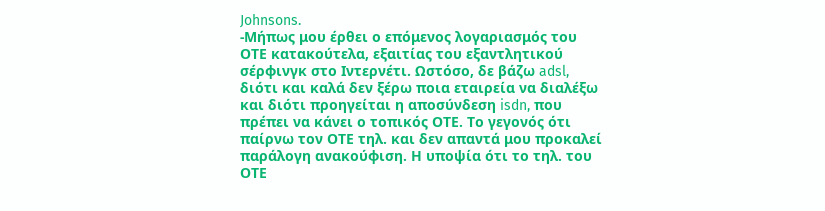Johnsons.
-Μήπως μου έρθει ο επόμενος λογαριασμός του ΟΤΕ κατακούτελα, εξαιτίας του εξαντλητικού σέρφινγκ στο Ιντερνέτι. Ωστόσο, δε βάζω adsl, διότι και καλά δεν ξέρω ποια εταιρεία να διαλέξω και διότι προηγείται η αποσύνδεση isdn, που πρέπει να κάνει ο τοπικός ΟΤΕ. Το γεγονός ότι παίρνω τον ΟΤΕ τηλ. και δεν απαντά μου προκαλεί παράλογη ανακούφιση. Η υποψία ότι το τηλ. του ΟΤΕ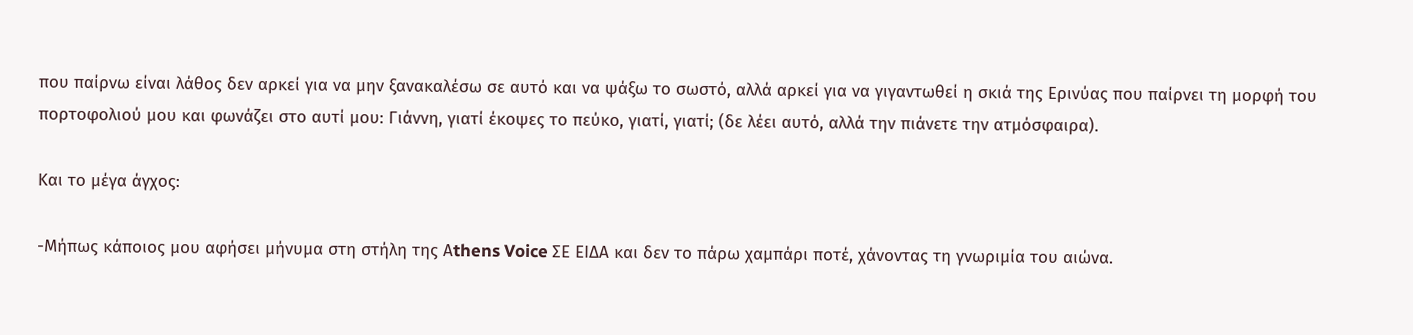που παίρνω είναι λάθος δεν αρκεί για να μην ξανακαλέσω σε αυτό και να ψάξω το σωστό, αλλά αρκεί για να γιγαντωθεί η σκιά της Ερινύας που παίρνει τη μορφή του πορτοφολιού μου και φωνάζει στο αυτί μου: Γιάννη, γιατί έκοψες το πεύκο, γιατί, γιατί; (δε λέει αυτό, αλλά την πιάνετε την ατμόσφαιρα).

Και το μέγα άγχος:

-Μήπως κάποιος μου αφήσει μήνυμα στη στήλη της Αthens Voice ΣΕ ΕΙΔΑ και δεν το πάρω χαμπάρι ποτέ, χάνοντας τη γνωριμία του αιώνα.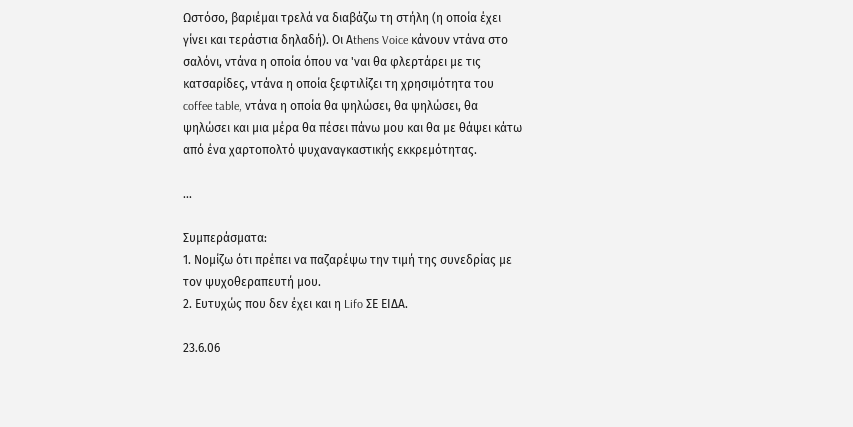Ωστόσο, βαριέμαι τρελά να διαβάζω τη στήλη (η οποία έχει γίνει και τεράστια δηλαδή). Οι Αthens Voice κάνουν ντάνα στο σαλόνι, ντάνα η οποία όπου να 'ναι θα φλερτάρει με τις κατσαρίδες, ντάνα η οποία ξεφτιλίζει τη χρησιμότητα του coffee table, ντάνα η οποία θα ψηλώσει, θα ψηλώσει, θα ψηλώσει και μια μέρα θα πέσει πάνω μου και θα με θάψει κάτω από ένα χαρτοπολτό ψυχαναγκαστικής εκκρεμότητας.

...

Συμπεράσματα:
1. Νομίζω ότι πρέπει να παζαρέψω την τιμή της συνεδρίας με τον ψυχοθεραπευτή μου.
2. Ευτυχώς που δεν έχει και η Lifo ΣΕ ΕΙΔΑ.

23.6.06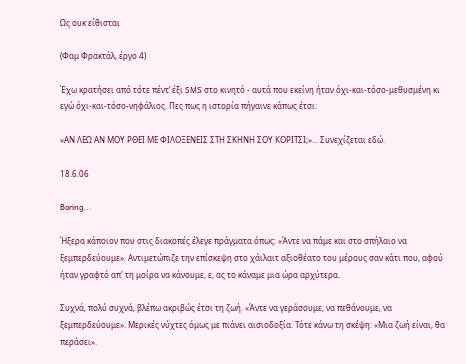Ως ουκ είθισται

(Φαμ Φρακτάλ, έργο 4)

Έχω κρατήσει από τότε πέντ’ έξι SMS στο κινητό - αυτά που εκείνη ήταν όχι-και-τόσο-μεθυσμένη κι εγώ όχι-και-τόσο-νηφάλιος. Πες πως η ιστορία πήγαινε κάπως έτσι:

«ΑΝ ΛΕΩ ΑΝ ΜΟΥ ΡΘΕΙ ΜΕ ΦΙΛΟΞΕΝΕΙΣ ΣΤΗ ΣΚΗΝΗ ΣΟΥ ΚΟΡΙΤΣΙ;»... Συνεχίζεται εδώ.

18.6.06

Boring...

Ήξερα κάποιον που στις διακοπές έλεγε πράγματα όπως: «Άντε να πάμε και στο σπήλαιο να ξεμπερδεύουμε». Αντιμετώπιζε την επίσκεψη στο χάιλαιτ αξιοθέατο του μέρους σαν κάτι που, αφού ήταν γραφτό απ' τη μοίρα να κάνουμε, ε, ας το κάναμε μια ώρα αρχύτερα.

Συχνά, πολύ συχνά, βλέπω ακριβώς έτσι τη ζωή. «Άντε να γεράσουμε, να πεθάνουμε, να ξεμπερδεύουμε». Μερικές νύχτες όμως με πιάνει αισιοδοξία. Τότε κάνω τη σκέψη: «Μια ζωή είναι, θα περάσει».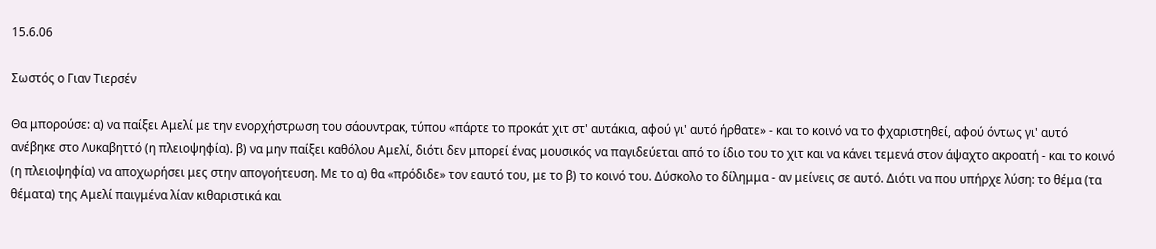15.6.06

Σωστός ο Γιαν Τιερσέν

Θα μπορούσε: α) να παίξει Αμελί με την ενορχήστρωση του σάουντρακ, τύπου «πάρτε το προκάτ χιτ στ' αυτάκια, αφού γι' αυτό ήρθατε» - και το κοινό να το φχαριστηθεί, αφού όντως γι' αυτό ανέβηκε στο Λυκαβηττό (η πλειοψηφία). β) να μην παίξει καθόλου Αμελί, διότι δεν μπορεί ένας μουσικός να παγιδεύεται από το ίδιο του το χιτ και να κάνει τεμενά στον άψαχτο ακροατή - και το κοινό (η πλειοψηφία) να αποχωρήσει μες στην απογοήτευση. Με το α) θα «πρόδιδε» τον εαυτό του, με το β) το κοινό του. Δύσκολο το δίλημμα - αν μείνεις σε αυτό. Διότι να που υπήρχε λύση: το θέμα (τα θέματα) της Αμελί παιγμένα λίαν κιθαριστικά και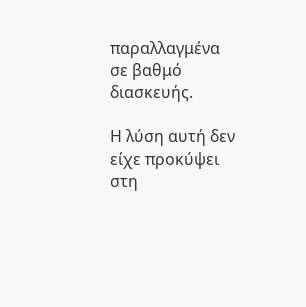παραλλαγμένα σε βαθμό διασκευής.

Η λύση αυτή δεν είχε προκύψει στη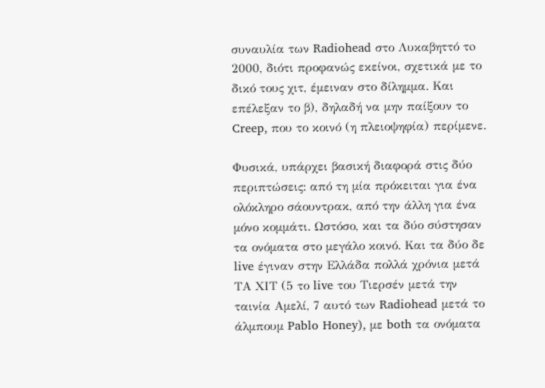συναυλία των Radiohead στο Λυκαβηττό τo 2000, διότι προφανώς εκείνοι, σχετικά με το δικό τους χιτ, έμειναν στο δίλημμα. Και επέλεξαν το β), δηλαδή να μην παίξουν το Creep, που το κοινό (η πλειοψηφία) περίμενε.

Φυσικά, υπάρχει βασική διαφορά στις δύο περιπτώσεις: από τη μία πρόκειται για ένα ολόκληρο σάουντρακ, από την άλλη για ένα μόνο κομμάτι. Ωστόσο, και τα δύο σύστησαν τα ονόματα στο μεγάλο κοινό. Και τα δύο δε live έγιναν στην Ελλάδα πολλά χρόνια μετά ΤΑ ΧΙΤ (5 το live του Τιερσέν μετά την ταινία Αμελί, 7 αυτό των Radiohead μετά το άλμπουμ Pablo Honey), με both τα ονόματα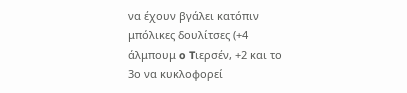να έχουν βγάλει κατόπιν μπόλικες δουλίτσες (+4 άλμπουμ o Tιερσέν, +2 και το 3ο να κυκλοφορεί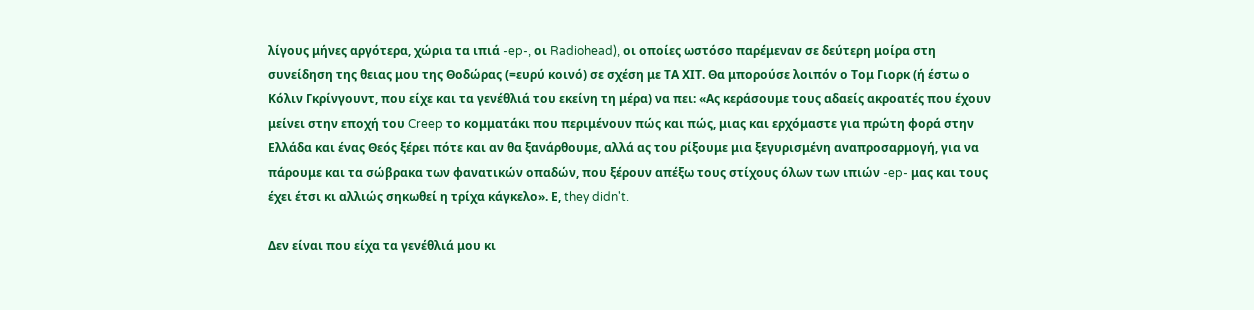λίγους μήνες αργότερα, χώρια τα ιπιά -ep-, οι Radiohead), οι οποίες ωστόσο παρέμεναν σε δεύτερη μοίρα στη συνείδηση της θειας μου της Θοδώρας (=ευρύ κοινό) σε σχέση με ΤΑ ΧΙΤ. Θα μπορούσε λοιπόν ο Τομ Γιορκ (ή έστω ο Κόλιν Γκρίνγουντ, που είχε και τα γενέθλιά του εκείνη τη μέρα) να πει: «Ας κεράσουμε τους αδαείς ακροατές που έχουν μείνει στην εποχή του Creep το κομματάκι που περιμένουν πώς και πώς, μιας και ερχόμαστε για πρώτη φορά στην Ελλάδα και ένας Θεός ξέρει πότε και αν θα ξανάρθουμε, αλλά ας του ρίξουμε μια ξεγυρισμένη αναπροσαρμογή, για να πάρουμε και τα σώβρακα των φανατικών οπαδών, που ξέρουν απέξω τους στίχους όλων των ιπιών -ep- μας και τους έχει έτσι κι αλλιώς σηκωθεί η τρίχα κάγκελο». Ε, they didn't.

Δεν είναι που είχα τα γενέθλιά μου κι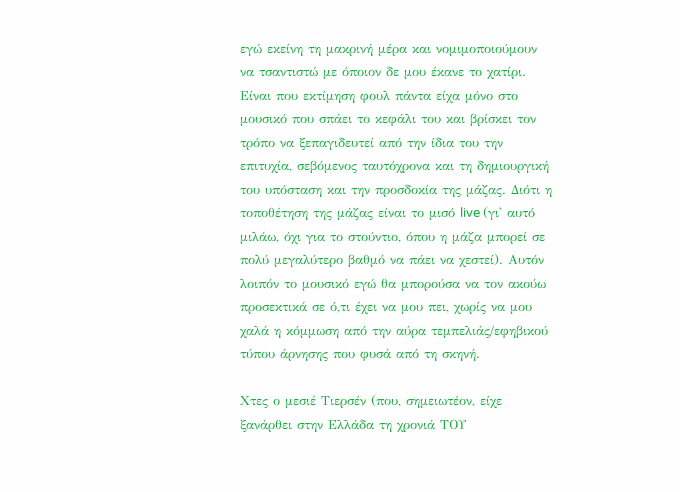εγώ εκείνη τη μακρινή μέρα και νομιμοποιούμουν να τσαντιστώ με όποιον δε μου έκανε το χατίρι. Είναι που εκτίμηση φουλ πάντα είχα μόνο στο μουσικό που σπάει το κεφάλι του και βρίσκει τον τρόπο να ξεπαγιδευτεί από την ίδια του την επιτυχία, σεβόμενος ταυτόχρονα και τη δημιουργική του υπόσταση και την προσδοκία της μάζας. Διότι η τοποθέτηση της μάζας είναι το μισό live (γι' αυτό μιλάω, όχι για το στούντιο, όπου η μάζα μπορεί σε πολύ μεγαλύτερο βαθμό να πάει να χεστεί). Αυτόν λοιπόν το μουσικό εγώ θα μπορούσα να τον ακούω προσεκτικά σε ό,τι έχει να μου πει, χωρίς να μου χαλά η κόμμωση από την αύρα τεμπελιάς/εφηβικού τύπου άρνησης που φυσά από τη σκηνή.

Χτες ο μεσιέ Τιερσέν (που, σημειωτέον, είχε ξανάρθει στην Ελλάδα τη χρονιά ΤΟΥ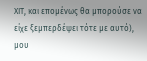ΧΙΤ, και επομένως θα μπορούσε να είχε ξεμπερδέψει τότε με αυτό), μου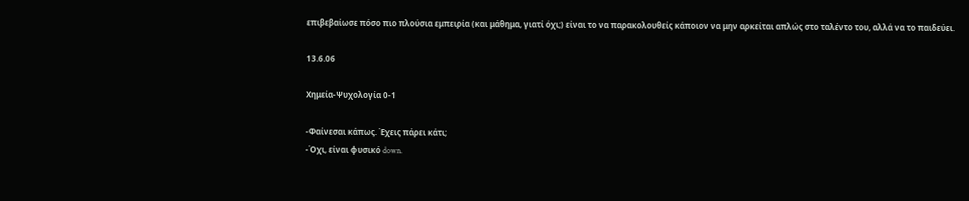επιβεβαίωσε πόσο πιο πλούσια εμπειρία (και μάθημα, γιατί όχι;) είναι το να παρακολουθείς κάποιον να μην αρκείται απλώς στο ταλέντο του, αλλά να το παιδεύει.

13.6.06

Χημεία-Ψυχολογία 0-1

-Φαίνεσαι κάπως. Έχεις πάρει κάτι;
-Όχι, είναι φυσικό down.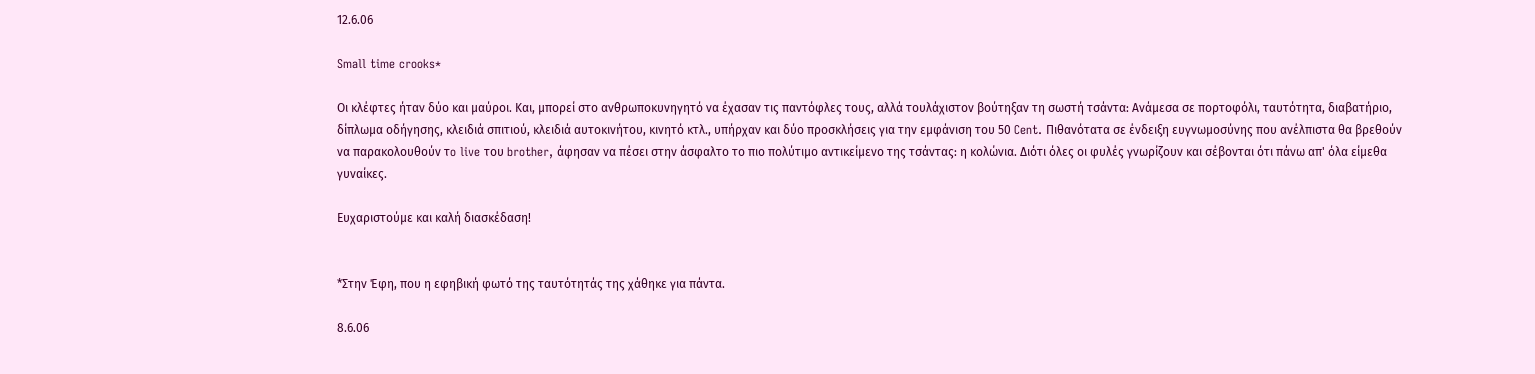12.6.06

Small time crooks*

Οι κλέφτες ήταν δύο και μαύροι. Και, μπορεί στο ανθρωποκυνηγητό να έχασαν τις παντόφλες τους, αλλά τουλάχιστον βούτηξαν τη σωστή τσάντα: Ανάμεσα σε πορτοφόλι, ταυτότητα, διαβατήριο, δίπλωμα οδήγησης, κλειδιά σπιτιού, κλειδιά αυτοκινήτου, κινητό κτλ., υπήρχαν και δύο προσκλήσεις για την εμφάνιση του 50 Cent. Πιθανότατα σε ένδειξη ευγνωμοσύνης που ανέλπιστα θα βρεθούν να παρακολουθούν τo live του brother, άφησαν να πέσει στην άσφαλτο το πιο πολύτιμο αντικείμενο της τσάντας: η κολώνια. Διότι όλες οι φυλές γνωρίζουν και σέβονται ότι πάνω απ' όλα είμεθα γυναίκες.

Ευχαριστούμε και καλή διασκέδαση!


*Στην Έφη, που η εφηβική φωτό της ταυτότητάς της χάθηκε για πάντα.

8.6.06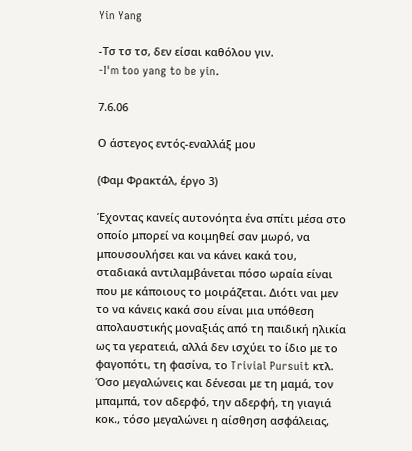Yin Yang

-Τσ τσ τσ, δεν είσαι καθόλου γιν.
-I'm too yang to be yin.

7.6.06

Ο άστεγος εντός-εναλλάξ μου

(Φαμ Φρακτάλ, έργο 3)

Έχοντας κανείς αυτονόητα ένα σπίτι μέσα στο οποίο μπορεί να κοιμηθεί σαν μωρό, να μπουσουλήσει και να κάνει κακά του, σταδιακά αντιλαμβάνεται πόσο ωραία είναι που με κάποιους το μοιράζεται. Διότι ναι μεν το να κάνεις κακά σου είναι μια υπόθεση απολαυστικής μοναξιάς από τη παιδική ηλικία ως τα γερατειά, αλλά δεν ισχύει το ίδιο με το φαγοπότι, τη φασίνα, το Trivial Pursuit κτλ. Όσο μεγαλώνεις και δένεσαι με τη μαμά, τον μπαμπά, τον αδερφό, την αδερφή, τη γιαγιά κοκ., τόσο μεγαλώνει η αίσθηση ασφάλειας,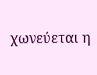χωνεύεται η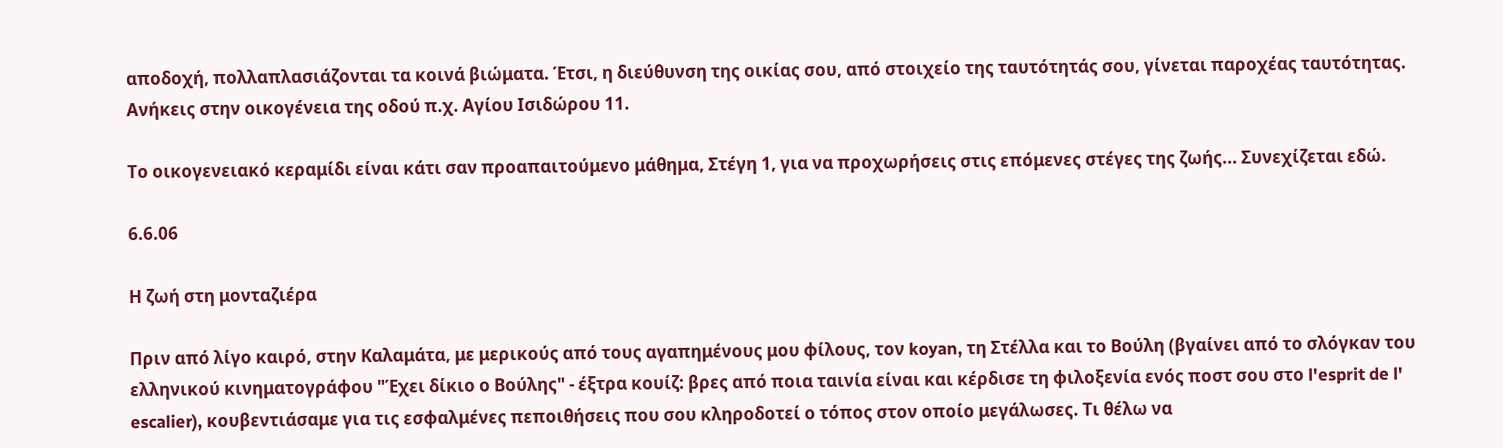αποδοχή, πολλαπλασιάζονται τα κοινά βιώματα. Έτσι, η διεύθυνση της οικίας σου, από στοιχείο της ταυτότητάς σου, γίνεται παροχέας ταυτότητας. Ανήκεις στην οικογένεια της οδού π.χ. Αγίου Ισιδώρου 11.

Το οικογενειακό κεραμίδι είναι κάτι σαν προαπαιτούμενο μάθημα, Στέγη 1, για να προχωρήσεις στις επόμενες στέγες της ζωής... Συνεχίζεται εδώ.

6.6.06

Η ζωή στη μονταζιέρα

Πριν από λίγο καιρό, στην Καλαμάτα, με μερικούς από τους αγαπημένους μου φίλους, τον koyan, τη Στέλλα και το Βούλη (βγαίνει από το σλόγκαν του ελληνικού κινηματογράφου "Έχει δίκιο ο Βούλης" - έξτρα κουίζ: βρες από ποια ταινία είναι και κέρδισε τη φιλοξενία ενός ποστ σου στο l'esprit de l' escalier), κουβεντιάσαμε για τις εσφαλμένες πεποιθήσεις που σου κληροδοτεί ο τόπος στον οποίο μεγάλωσες. Τι θέλω να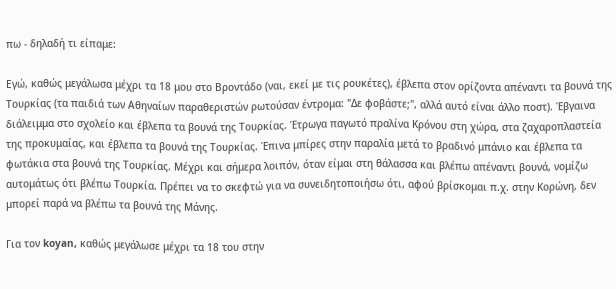πω - δηλαδή τι είπαμε:

Εγώ, καθώς μεγάλωσα μέχρι τα 18 μου στο Βροντάδο (ναι, εκεί με τις ρουκέτες), έβλεπα στον ορίζοντα απέναντι τα βουνά της Τουρκίας (τα παιδιά των Αθηναίων παραθεριστών ρωτούσαν έντρομα: "Δε φοβάστε;", αλλά αυτό είναι άλλο ποστ). Έβγαινα διάλειμμα στο σχολείο και έβλεπα τα βουνά της Τουρκίας. Έτρωγα παγωτό πραλίνα Κρόνου στη χώρα, στα ζαχαροπλαστεία της προκυμαίας, και έβλεπα τα βουνά της Τουρκίας. Έπινα μπίρες στην παραλία μετά το βραδινό μπάνιο και έβλεπα τα φωτάκια στα βουνά της Τουρκίας. Μέχρι και σήμερα λοιπόν, όταν είμαι στη θάλασσα και βλέπω απέναντι βουνά, νομίζω αυτομάτως ότι βλέπω Τουρκία. Πρέπει να το σκεφτώ για να συνειδητοποιήσω ότι, αφού βρίσκομαι π.χ. στην Κορώνη, δεν μπορεί παρά να βλέπω τα βουνά της Μάνης.

Για τον koyan, καθώς μεγάλωσε μέχρι τα 18 του στην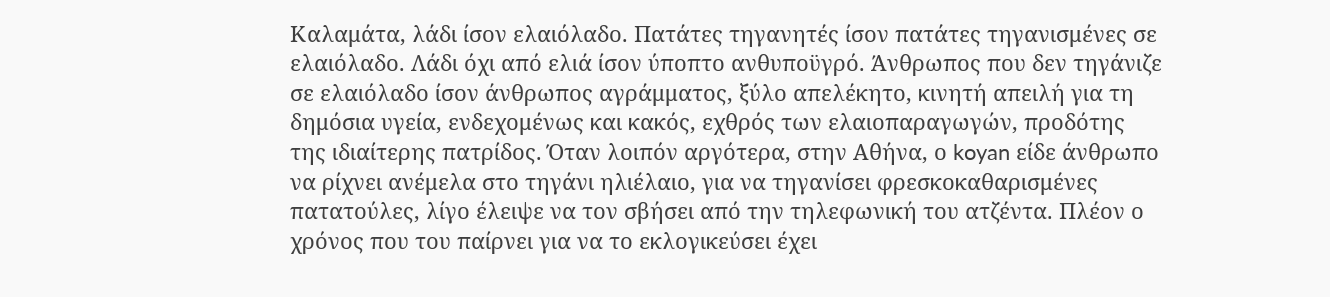Καλαμάτα, λάδι ίσον ελαιόλαδο. Πατάτες τηγανητές ίσον πατάτες τηγανισμένες σε ελαιόλαδο. Λάδι όχι από ελιά ίσον ύποπτο ανθυποϋγρό. Άνθρωπος που δεν τηγάνιζε σε ελαιόλαδο ίσον άνθρωπος αγράμματος, ξύλο απελέκητο, κινητή απειλή για τη δημόσια υγεία, ενδεχομένως και κακός, εχθρός των ελαιοπαραγωγών, προδότης της ιδιαίτερης πατρίδος. Όταν λοιπόν αργότερα, στην Αθήνα, ο koyan είδε άνθρωπο να ρίχνει ανέμελα στο τηγάνι ηλιέλαιο, για να τηγανίσει φρεσκοκαθαρισμένες πατατούλες, λίγο έλειψε να τον σβήσει από την τηλεφωνική του ατζέντα. Πλέον ο χρόνος που του παίρνει για να το εκλογικεύσει έχει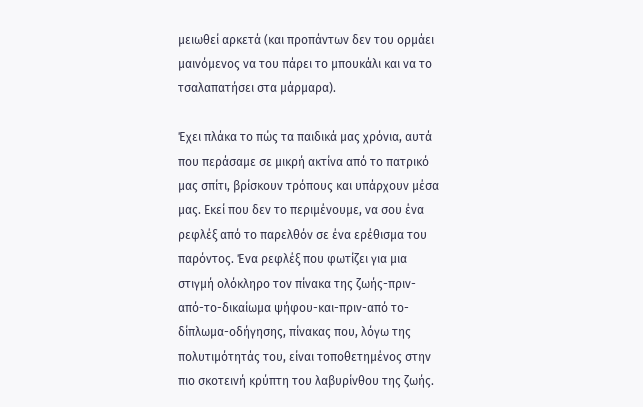μειωθεί αρκετά (και προπάντων δεν του ορμάει μαινόμενος να του πάρει το μπουκάλι και να το τσαλαπατήσει στα μάρμαρα).

Έχει πλάκα το πώς τα παιδικά μας χρόνια, αυτά που περάσαμε σε μικρή ακτίνα από το πατρικό μας σπίτι, βρίσκουν τρόπους και υπάρχουν μέσα μας. Εκεί που δεν το περιμένουμε, να σου ένα ρεφλέξ από το παρελθόν σε ένα ερέθισμα του παρόντος. Ένα ρεφλέξ που φωτίζει για μια στιγμή ολόκληρο τον πίνακα της ζωής-πριν-από-το-δικαίωμα ψήφου-και-πριν-από το-δίπλωμα-οδήγησης, πίνακας που, λόγω της πολυτιμότητάς του, είναι τοποθετημένος στην πιο σκοτεινή κρύπτη του λαβυρίνθου της ζωής.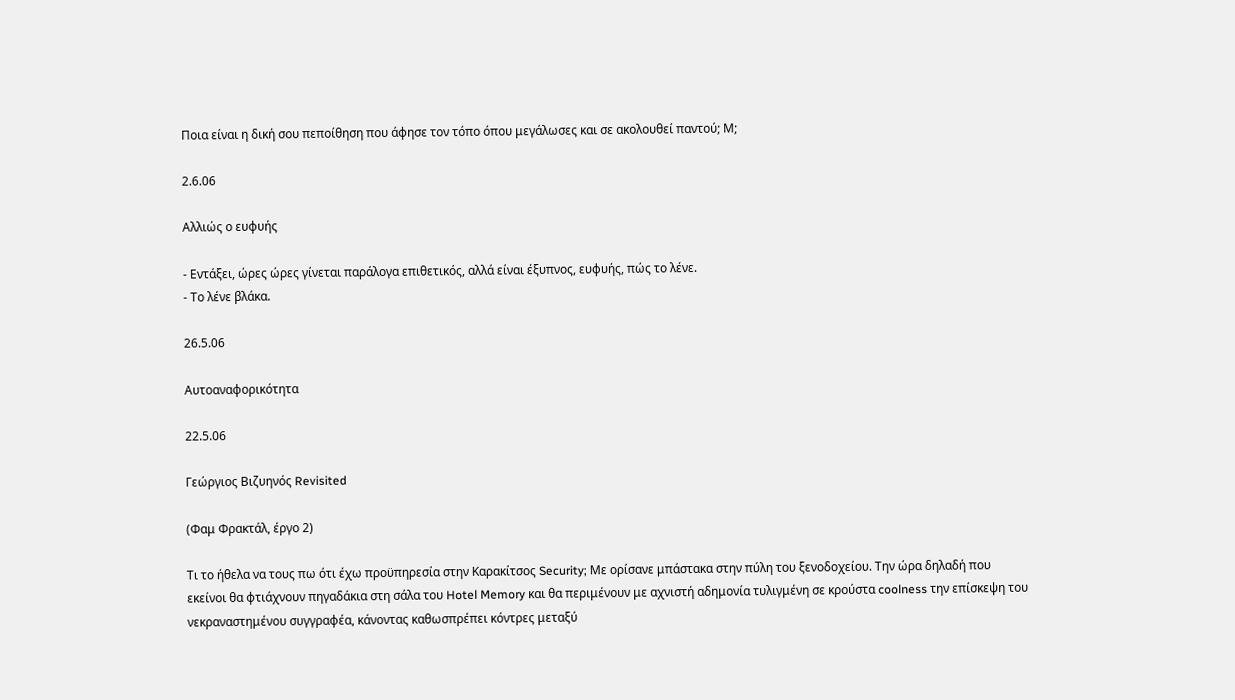Ποια είναι η δική σου πεποίθηση που άφησε τον τόπο όπου μεγάλωσες και σε ακολουθεί παντού; Μ;

2.6.06

Αλλιώς ο ευφυής

- Εντάξει, ώρες ώρες γίνεται παράλογα επιθετικός, αλλά είναι έξυπνος, ευφυής, πώς το λένε.
- Το λένε βλάκα.

26.5.06

Αυτοαναφορικότητα

22.5.06

Γεώργιος Βιζυηνός Revisited

(Φαμ Φρακτάλ, έργο 2)

Τι το ήθελα να τους πω ότι έχω προϋπηρεσία στην Καρακίτσος Security; Με ορίσανε μπάστακα στην πύλη του ξενοδοχείου. Την ώρα δηλαδή που εκείνοι θα φτιάχνουν πηγαδάκια στη σάλα του Hotel Memory και θα περιμένουν με αχνιστή αδημονία τυλιγμένη σε κρούστα coolness την επίσκεψη του νεκραναστημένου συγγραφέα, κάνοντας καθωσπρέπει κόντρες μεταξύ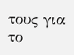τους για το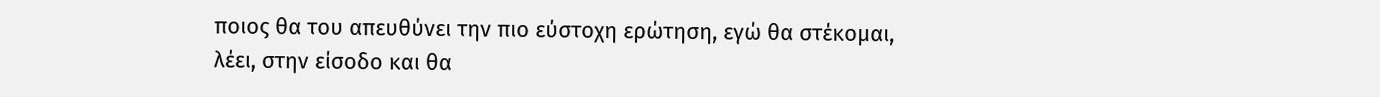ποιος θα του απευθύνει την πιο εύστοχη ερώτηση, εγώ θα στέκομαι, λέει, στην είσοδο και θα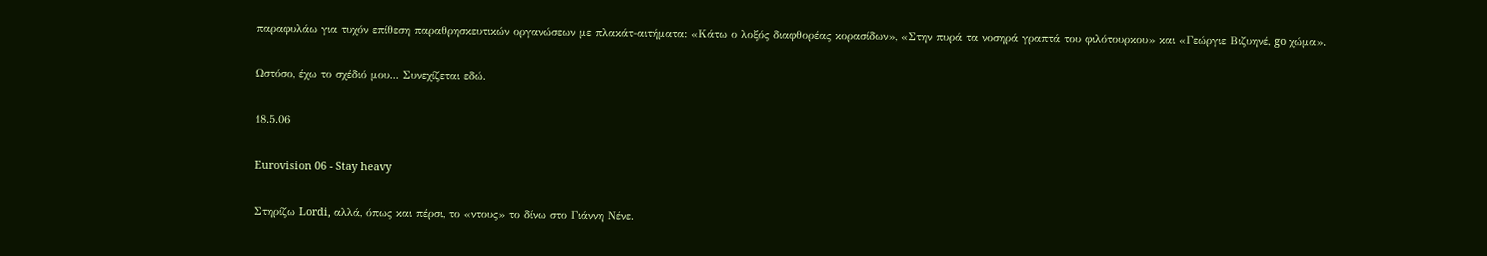παραφυλάω για τυχόν επίθεση παραθρησκευτικών οργανώσεων με πλακάτ-αιτήματα: «Κάτω ο λοξός διαφθορέας κορασίδων», «Στην πυρά τα νοσηρά γραπτά του φιλότουρκου» και «Γεώργιε Βιζυηνέ, go χώμα».

Ωστόσο, έχω το σχέδιό μου... Συνεχίζεται εδώ.

18.5.06

Eurovision 06 - Stay heavy

Στηρίζω Lordi, αλλά, όπως και πέρσι, το «ντους» το δίνω στο Γιάννη Νένε.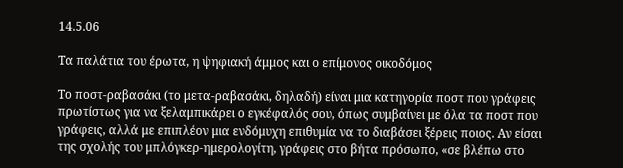14.5.06

Τα παλάτια του έρωτα, η ψηφιακή άμμος και ο επίμονος οικοδόμος

Το ποστ-ραβασάκι (το μετα-ραβασάκι, δηλαδή) είναι μια κατηγορία ποστ που γράφεις πρωτίστως για να ξελαμπικάρει ο εγκέφαλός σου, όπως συμβαίνει με όλα τα ποστ που γράφεις, αλλά με επιπλέον μια ενδόμυχη επιθυμία να το διαβάσει ξέρεις ποιος. Αν είσαι της σχολής του μπλόγκερ-ημερολογίτη, γράφεις στο βήτα πρόσωπο, «σε βλέπω στο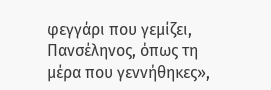φεγγάρι που γεμίζει, Πανσέληνος, όπως τη μέρα που γεννήθηκες»,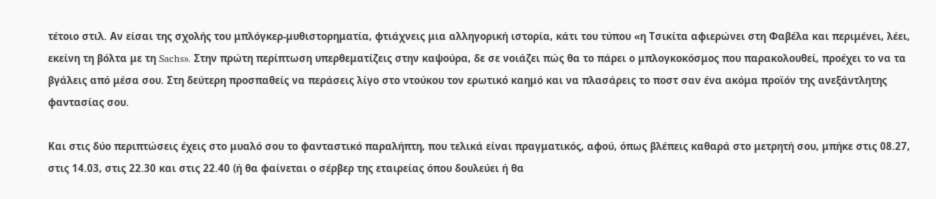τέτοιο στιλ. Αν είσαι της σχολής του μπλόγκερ-μυθιστορηματία, φτιάχνεις μια αλληγορική ιστορία, κάτι του τύπου «η Τσικίτα αφιερώνει στη Φαβέλα και περιμένει, λέει, εκείνη τη βόλτα με τη Sachs». Στην πρώτη περίπτωση υπερθεματίζεις στην καψούρα, δε σε νοιάζει πώς θα το πάρει ο μπλογκοκόσμος που παρακολουθεί, προέχει το να τα βγάλεις από μέσα σου. Στη δεύτερη προσπαθείς να περάσεις λίγο στο ντούκου τον ερωτικό καημό και να πλασάρεις το ποστ σαν ένα ακόμα προϊόν της ανεξάντλητης φαντασίας σου.

Και στις δύο περιπτώσεις έχεις στο μυαλό σου το φανταστικό παραλήπτη, που τελικά είναι πραγματικός, αφού, όπως βλέπεις καθαρά στο μετρητή σου, μπήκε στις 08.27, στις 14.03, στις 22.30 και στις 22.40 (ή θα φαίνεται ο σέρβερ της εταιρείας όπου δουλεύει ή θα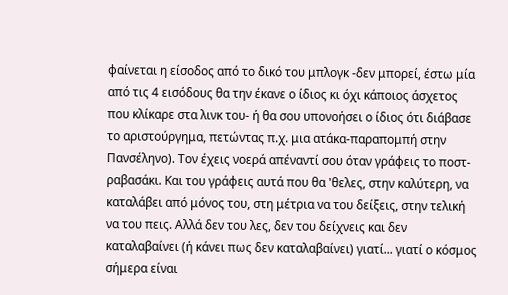φαίνεται η είσοδος από το δικό του μπλογκ -δεν μπορεί, έστω μία από τις 4 εισόδους θα την έκανε ο ίδιος κι όχι κάποιος άσχετος που κλίκαρε στα λινκ του- ή θα σου υπονοήσει ο ίδιος ότι διάβασε το αριστούργημα, πετώντας π.χ. μια ατάκα-παραπομπή στην Πανσέληνο). Τον έχεις νοερά απέναντί σου όταν γράφεις το ποστ-ραβασάκι. Και του γράφεις αυτά που θα 'θελες, στην καλύτερη, να καταλάβει από μόνος του, στη μέτρια να του δείξεις, στην τελική να του πεις. Αλλά δεν του λες, δεν του δείχνεις και δεν καταλαβαίνει (ή κάνει πως δεν καταλαβαίνει) γιατί... γιατί ο κόσμος σήμερα είναι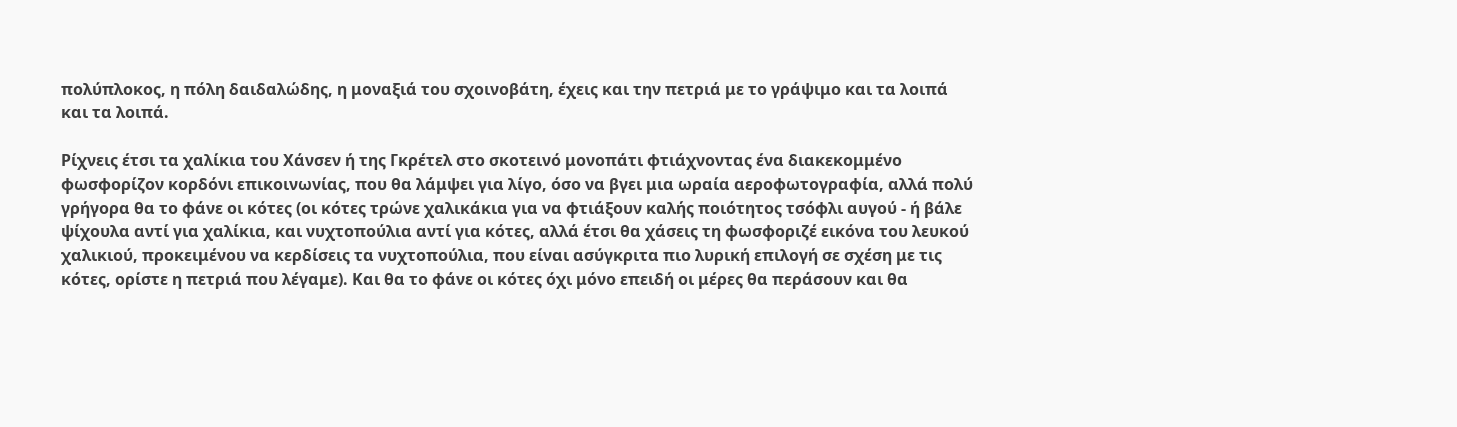πολύπλοκος, η πόλη δαιδαλώδης, η μοναξιά του σχοινοβάτη, έχεις και την πετριά με το γράψιμο και τα λοιπά και τα λοιπά.

Ρίχνεις έτσι τα χαλίκια του Χάνσεν ή της Γκρέτελ στο σκοτεινό μονοπάτι φτιάχνοντας ένα διακεκομμένο φωσφορίζον κορδόνι επικοινωνίας, που θα λάμψει για λίγο, όσο να βγει μια ωραία αεροφωτογραφία, αλλά πολύ γρήγορα θα το φάνε οι κότες (οι κότες τρώνε χαλικάκια για να φτιάξουν καλής ποιότητος τσόφλι αυγού - ή βάλε ψίχουλα αντί για χαλίκια, και νυχτοπούλια αντί για κότες, αλλά έτσι θα χάσεις τη φωσφοριζέ εικόνα του λευκού χαλικιού, προκειμένου να κερδίσεις τα νυχτοπούλια, που είναι ασύγκριτα πιο λυρική επιλογή σε σχέση με τις κότες, ορίστε η πετριά που λέγαμε). Και θα το φάνε οι κότες όχι μόνο επειδή οι μέρες θα περάσουν και θα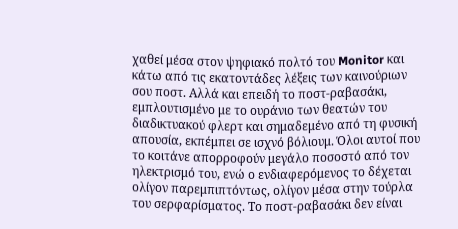χαθεί μέσα στον ψηφιακό πολτό του Monitor και κάτω από τις εκατοντάδες λέξεις των καινούριων σου ποστ. Αλλά και επειδή το ποστ-ραβασάκι, εμπλουτισμένο με το ουράνιο των θεατών του διαδικτυακού φλερτ και σημαδεμένο από τη φυσική απουσία, εκπέμπει σε ισχνό βόλιουμ. Όλοι αυτοί που το κοιτάνε απορροφούν μεγάλο ποσοστό από τον ηλεκτρισμό του, ενώ ο ενδιαφερόμενος το δέχεται ολίγον παρεμπιπτόντως, ολίγον μέσα στην τούρλα του σερφαρίσματος. Το ποστ-ραβασάκι δεν είναι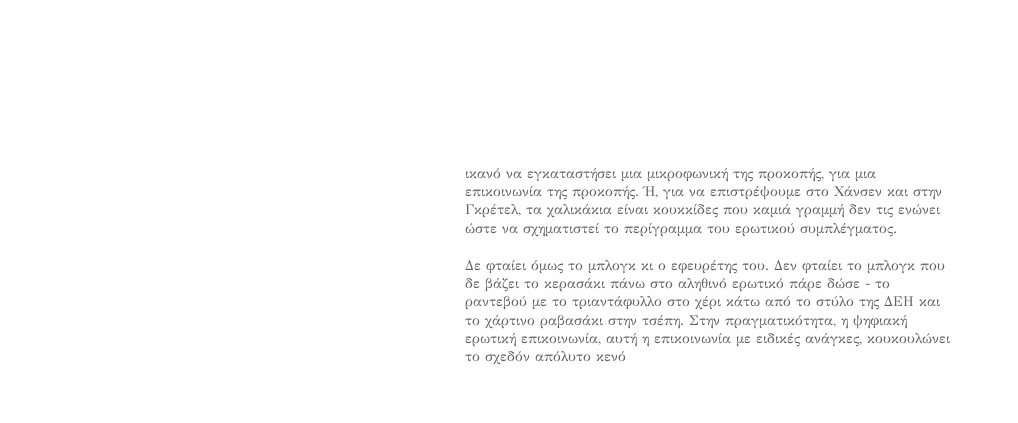ικανό να εγκαταστήσει μια μικροφωνική της προκοπής, για μια επικοινωνία της προκοπής. Ή, για να επιστρέψουμε στο Χάνσεν και στην Γκρέτελ, τα χαλικάκια είναι κουκκίδες που καμιά γραμμή δεν τις ενώνει ώστε να σχηματιστεί το περίγραμμα του ερωτικού συμπλέγματος.

Δε φταίει όμως το μπλογκ κι ο εφευρέτης του. Δεν φταίει το μπλογκ που δε βάζει το κερασάκι πάνω στο αληθινό ερωτικό πάρε δώσε - το ραντεβού με το τριαντάφυλλο στο χέρι κάτω από το στύλο της ΔΕΗ και το χάρτινο ραβασάκι στην τσέπη. Στην πραγματικότητα, η ψηφιακή ερωτική επικοινωνία, αυτή η επικοινωνία με ειδικές ανάγκες, κουκουλώνει το σχεδόν απόλυτο κενό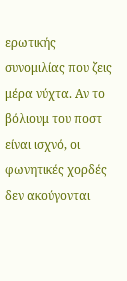ερωτικής συνομιλίας που ζεις μέρα νύχτα. Αν το βόλιουμ του ποστ είναι ισχνό, οι φωνητικές χορδές δεν ακούγονται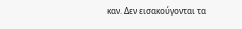καν. Δεν εισακούγονται τα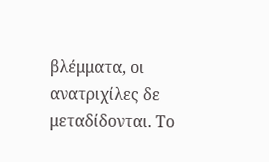βλέμματα, οι ανατριχίλες δε μεταδίδονται. Το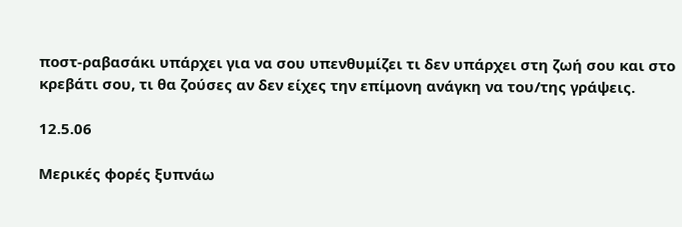ποστ-ραβασάκι υπάρχει για να σου υπενθυμίζει τι δεν υπάρχει στη ζωή σου και στο κρεβάτι σου, τι θα ζούσες αν δεν είχες την επίμονη ανάγκη να του/της γράψεις.

12.5.06

Μερικές φορές ξυπνάω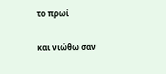το πρωί

και νιώθω σαν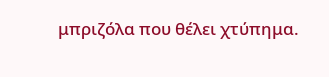μπριζόλα που θέλει χτύπημα.